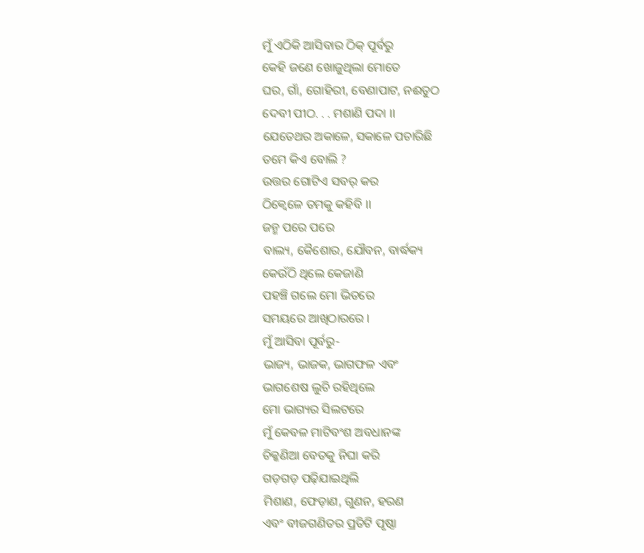ମୁଁ ଏଠିକି ଆସିବାର ଠିକ୍ ପୂର୍ବରୁ
କେହି ଜଣେ ଖୋଜୁଥିଲା ମୋତେ
ଘର, ଗାଁ, ଗୋହିରୀ, ବେଣାପାଟ, ନଈତୁଠ
ଦେବୀ ପୀଠ. . . ମଶାଣି ପଦା ।।
ଯେତେଥର ଅକାଳେ, ସକାଳେ ପଚାରିଛି
ତମେ କିଏ ବୋଲି ?
ଉତ୍ତର ଗୋଟିଏ ସବର୍ କର
ଠିକ୍ବେଳେ ତମକୁ କହିବି ।।
ଜନ୍ମ ପରେ ପରେ
ବାଲ୍ୟ, କୈଶୋର, ଯୌବନ, ବାର୍ଦ୍ଧକ୍ୟ
କେଉଁଠି ଥିଲେ କେଜାଣି
ପହଞ୍ଚି ଗଲେ ମୋ ଭିତରେ
ସମୟରେ ଆଖିଠାରରେ ।
ମୁଁ ଆସିବା ପୂର୍ବରୁ-
ଭାଜ୍ୟ, ଭାଜକ, ଭାଗଫଳ ଏବଂ
ଭାଗଶେଷ ଲୁଚି ରହିଥିଲେ
ମୋ ଭାଗ୍ୟର ସିଲଟରେ
ମୁଁ କେବଳ ମାଟିବଂଶ ଅବଧାନଙ୍କ
ଚିକ୍କଣିଆ ବେତକୁ ନିଘା କରି
ଗଡ଼ଗଡ଼ ପଢ଼ିଯାଇଥିଲି
ମିଶାଣ, ଫେଡ଼ାଣ, ଗୁଣନ, ହରଣ
ଏବଂ ବୀଜଗଣିତର ପ୍ରତିଟି ପୃଷ୍ଠା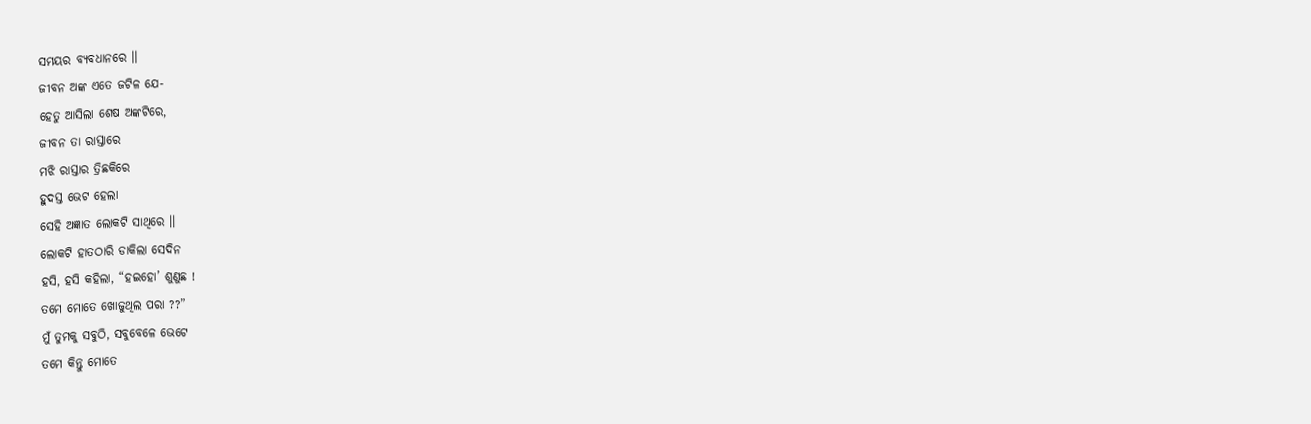ସମୟର ବ୍ୟବଧାନରେ ।।
ଜୀବନ ଅଙ୍କ ଏତେ ଜଟିଳ ଯେ-
ହେତୁ ଆସିଲା ଶେଷ ଅଙ୍କଟିରେ,
ଜୀବନ ତା ରାସ୍ତାରେ
ମଝି ରାସ୍ତାର ତ୍ରିଛକିରେ
ହୁଦସ୍ତ ଭେଟ ହେଲା
ସେହି ଅଜ୍ଞାତ ଲୋକଟି ସାଥିରେ ।।
ଲୋକଟି ହାତଠାରି ଡାକିଲା ସେଦିନ
ହସି, ହସି କହିଲା, “ହଇହୋ’ ଶୁଣୁଛ !
ତମେ ମୋତେ ଖୋଜୁଥିଲ ପରା ??”
ମୁଁ ତୁମକୁ ସବୁଠି, ସବୁବେଳେ ଭେଟେ
ତମେ କିନ୍ତୁ ମୋତେ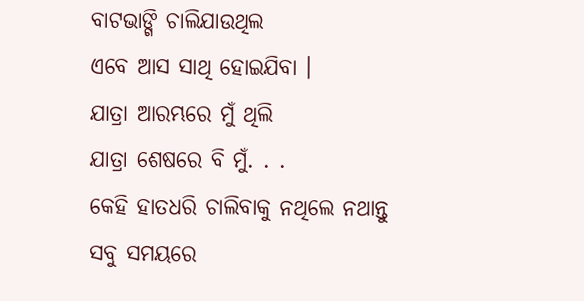ବାଟଭାଙ୍ଗି ଚାଲିଯାଉଥିଲ
ଏବେ ଆସ ସାଥି ହୋଇଯିବା ।
ଯାତ୍ରା ଆରମ୍ଭରେ ମୁଁ ଥିଲି
ଯାତ୍ରା ଶେଷରେ ବି ମୁଁ. . .
କେହି ହାତଧରି ଚାଲିବାକୁ ନଥିଲେ ନଥାନ୍ତୁ
ସବୁ ସମୟରେ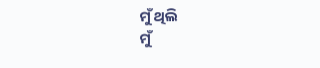ମୁଁ ଥିଲି
ମୁଁ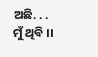ଅଛି. . . ମୁଁ ଥିବି ।।